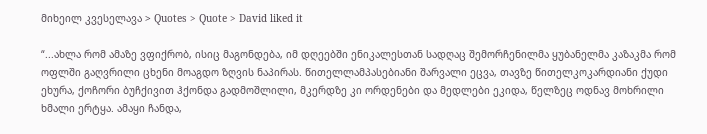მიხეილ კვესელავა > Quotes > Quote > David liked it

“...ახლა რომ ამაზე ვფიქრობ, ისიც მაგონდება, იმ დღეებში ენიკალესთან სადღაც შემორჩენილმა ყუბანელმა კაზაკმა რომ ოფლში გაღვრილი ცხენი მოაგდო ზღვის ნაპირას. წითელლამპასებიანი შარვალი ეცვა, თავზე წითელკოკარდიანი ქუდი ეხურა, ქოჩორი ბუჩქივით ჰქონდა გადმოშლილი, მკერდზე კი ორდენები და მედლები ეკიდა, წელზეც ოდნავ მოხრილი ხმალი ერტყა. ამაყი ჩანდა,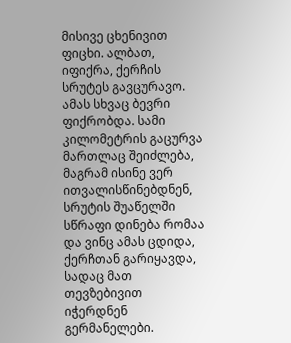მისივე ცხენივით ფიცხი. ალბათ, იფიქრა, ქერჩის სრუტეს გავცურავო. ამას სხვაც ბევრი ფიქრობდა. სამი კილომეტრის გაცურვა მართლაც შეიძლება, მაგრამ ისინე ვერ ითვალისწინებდნენ, სრუტის შუაწელში სწრაფი დინება რომაა და ვინც ამას ცდიდა, ქერჩთან გარიყავდა, სადაც მათ თევზებივით იჭერდნენ გერმანელები.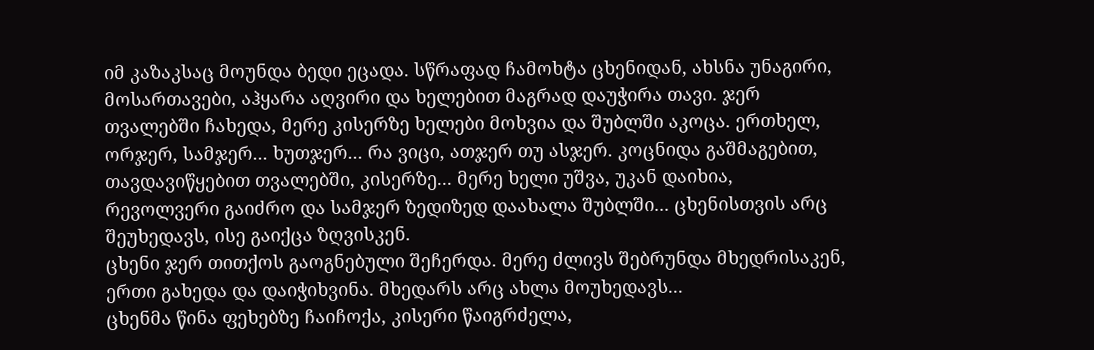იმ კაზაკსაც მოუნდა ბედი ეცადა. სწრაფად ჩამოხტა ცხენიდან, ახსნა უნაგირი, მოსართავები, აჰყარა აღვირი და ხელებით მაგრად დაუჭირა თავი. ჯერ თვალებში ჩახედა, მერე კისერზე ხელები მოხვია და შუბლში აკოცა. ერთხელ, ორჯერ, სამჯერ... ხუთჯერ... რა ვიცი, ათჯერ თუ ასჯერ. კოცნიდა გაშმაგებით, თავდავიწყებით თვალებში, კისერზე... მერე ხელი უშვა, უკან დაიხია, რევოლვერი გაიძრო და სამჯერ ზედიზედ დაახალა შუბლში... ცხენისთვის არც შეუხედავს, ისე გაიქცა ზღვისკენ.
ცხენი ჯერ თითქოს გაოგნებული შეჩერდა. მერე ძლივს შებრუნდა მხედრისაკენ, ერთი გახედა და დაიჭიხვინა. მხედარს არც ახლა მოუხედავს...
ცხენმა წინა ფეხებზე ჩაიჩოქა, კისერი წაიგრძელა,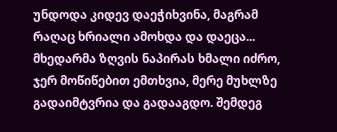უნდოდა კიდევ დაეჭიხვინა, მაგრამ რაღაც ხრიალი ამოხდა და დაეცა...
მხედარმა ზღვის ნაპირას ხმალი იძრო, ჯერ მოწიწებით ემთხვია, მერე მუხლზე გადაიმტვრია და გადააგდო. შემდეგ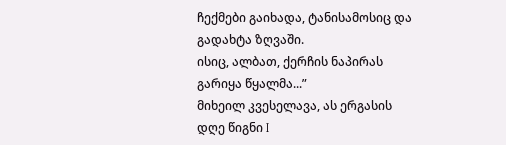ჩექმები გაიხადა, ტანისამოსიც და გადახტა ზღვაში.
ისიც, ალბათ, ქერჩის ნაპირას გარიყა წყალმა...”
მიხეილ კვესელავა, ას ერგასის დღე წიგნი I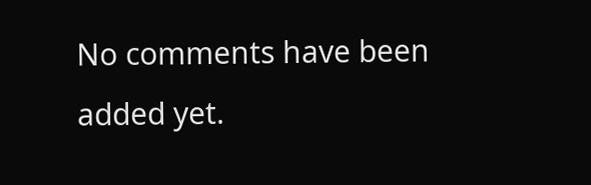No comments have been added yet.